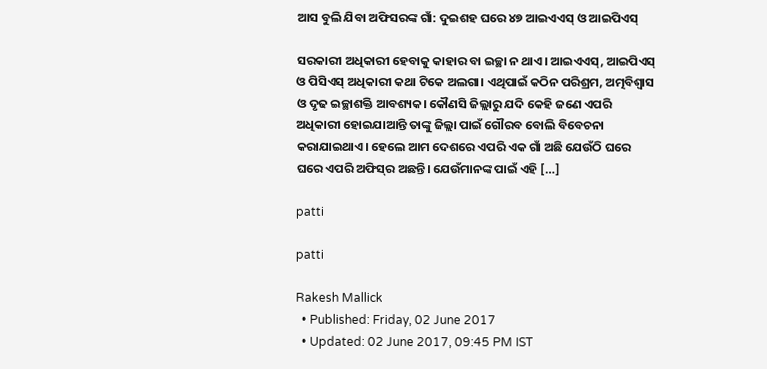ଆସ ବୁଲି ଯିବା ଅଫିସରଙ୍କ ଗାଁ: ଦୁଇଶହ ଘରେ ୪୭ ଆଇଏଏସ୍‌ ଓ ଆଇପିଏସ୍‌

ସରକାରୀ ଅଧିକାରୀ ହେବାକୁ କାହାର ବା ଇଚ୍ଛା ନ ଥାଏ। ଆଇଏଏସ୍‌, ଆଇପିଏସ୍‌ ଓ ପିସିଏସ୍‌ ଅଧିକାରୀ କଥା ଟିକେ ଅଲଗା। ଏଥିପାଇଁ କଠିନ ପରିଶ୍ରମ, ଅତ୍ମବିଶ୍ୱାସ ଓ ଦୃଢ ଇଚ୍ଛାଶକ୍ତି ଆବଶ୍ୟକ। କୌଣସି ଜିଲ୍ଲାରୁ ଯଦି କେହି ଜଣେ ଏପରି ଅଧିକାରୀ ହୋଇଯାଆନ୍ତି ତାଙ୍କୁ ଜିଲ୍ଲା ପାଇଁ ଗୌରବ ବୋଲି ବିବେଚନା କରାଯାଇଥାଏ। ହେଲେ ଆମ ଦେଶରେ ଏପରି ଏକ ଗାଁ ଅଛି ଯେଉଁଠି ଘରେ ଘରେ ଏପରି ଅଫିସ୍‌ର ଅଛନ୍ତି। ଯେଉଁମାନଙ୍କ ପାଇଁ ଏହି […]

patti

patti

Rakesh Mallick
  • Published: Friday, 02 June 2017
  • Updated: 02 June 2017, 09:45 PM IST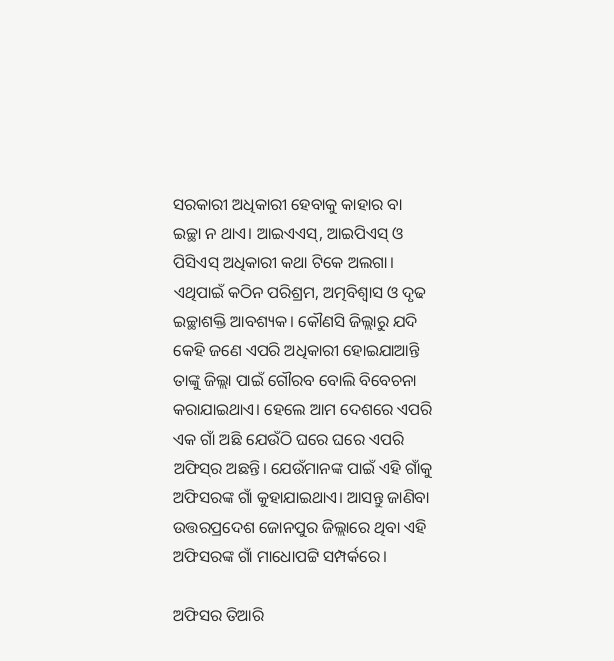ସରକାରୀ ଅଧିକାରୀ ହେବାକୁ କାହାର ବା ଇଚ୍ଛା ନ ଥାଏ। ଆଇଏଏସ୍‌, ଆଇପିଏସ୍‌ ଓ ପିସିଏସ୍‌ ଅଧିକାରୀ କଥା ଟିକେ ଅଲଗା। ଏଥିପାଇଁ କଠିନ ପରିଶ୍ରମ, ଅତ୍ମବିଶ୍ୱାସ ଓ ଦୃଢ ଇଚ୍ଛାଶକ୍ତି ଆବଶ୍ୟକ। କୌଣସି ଜିଲ୍ଲାରୁ ଯଦି କେହି ଜଣେ ଏପରି ଅଧିକାରୀ ହୋଇଯାଆନ୍ତି ତାଙ୍କୁ ଜିଲ୍ଲା ପାଇଁ ଗୌରବ ବୋଲି ବିବେଚନା କରାଯାଇଥାଏ। ହେଲେ ଆମ ଦେଶରେ ଏପରି ଏକ ଗାଁ ଅଛି ଯେଉଁଠି ଘରେ ଘରେ ଏପରି ଅଫିସ୍‌ର ଅଛନ୍ତି। ଯେଉଁମାନଙ୍କ ପାଇଁ ଏହି ଗାଁକୁ ଅଫିସରଙ୍କ ଗାଁ କୁହାଯାଇଥାଏ। ଆସନ୍ତୁ ଜାଣିବା ଉତ୍ତରପ୍ରଦେଶ ଜୋନପୁର ଜିଲ୍ଲାରେ ଥିବା ଏହି ଅଫିସରଙ୍କ ଗାଁ ମାଧୋପଟ୍ଟି ସମ୍ପର୍କରେ।

ଅଫିସର ତିଆରି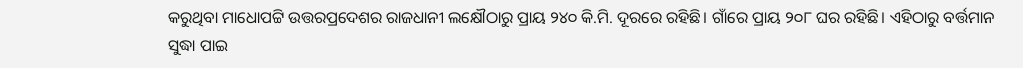କରୁଥିବା ମାଧୋପଟ୍ଟି ଉତ୍ତରପ୍ରଦେଶର ରାଜଧାନୀ ଲକ୍ଷୌଠାରୁ ପ୍ରାୟ ୨୪୦ କି.ମି. ଦୂରରେ ରହିଛି। ଗାଁରେ ପ୍ରାୟ ୨୦୮ ଘର ରହିଛି। ଏହିଠାରୁ ବର୍ତ୍ତମାନ ସୁଦ୍ଧା ପାଇ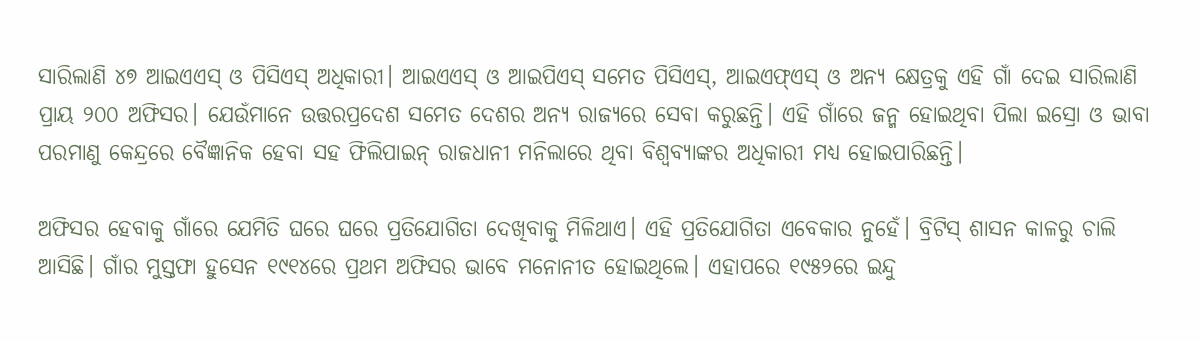ସାରିଲାଣି ୪୭ ଆଇଏଏସ୍‌ ଓ ପିସିଏସ୍‌ ଅଧିକାରୀ। ଆଇଏଏସ୍‌ ଓ ଆଇପିଏସ୍‌ ସମେତ ପିସିଏସ୍‌, ଆଇଏଫ୍‌ଏସ୍‌ ଓ ଅନ୍ୟ କ୍ଷେତ୍ରକୁ ଏହି ଗାଁ ଦେଇ ସାରିଲାଣି ପ୍ରାୟ ୨୦୦ ଅଫିସର। ଯେଉଁମାନେ ଉତ୍ତରପ୍ରଦେଶ ସମେତ ଦେଶର ଅନ୍ୟ ରାଜ୍ୟରେ ସେବା କରୁଛନ୍ତି। ଏହି ଗାଁରେ ଜନ୍ମ ହୋଇଥିବା ପିଲା ଇସ୍ରୋ ଓ ଭାବା ପରମାଣୁ କେନ୍ଦ୍ରରେ ବୈଜ୍ଞାନିକ ହେବା ସହ ଫିଲିପାଇନ୍‌ ରାଜଧାନୀ ମନିଲାରେ ଥିବା ବିଶ୍ୱବ୍ୟାଙ୍କର ଅଧିକାରୀ ମଧ୍ୟ ହୋଇପାରିଛନ୍ତି।

ଅଫିସର ହେବାକୁ ଗାଁରେ ଯେମିତି ଘରେ ଘରେ ପ୍ରତିଯୋଗିତା ଦେଖିବାକୁ ମିଳିଥାଏ। ଏହି ପ୍ରତିଯୋଗିତା ଏବେକାର ନୁହେଁ। ବ୍ରିଟିସ୍‌ ଶାସନ କାଳରୁ ଚାଲି ଆସିଛି। ଗାଁର ମୁସ୍ତଫା ହୁସେନ ୧୯୧୪ରେ ପ୍ରଥମ ଅଫିସର ଭାବେ ମନୋନୀତ ହୋଇଥିଲେ। ଏହାପରେ ୧୯୫୨ରେ ଇନ୍ଦୁ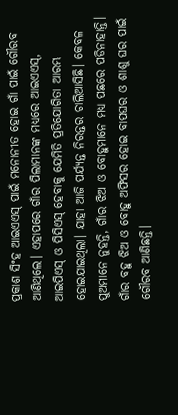ପ୍ରକାଶ ସିଂହ ଆଇଏଏସ୍‌ ପାଇଁ ମନୋନୀତ ହୋଇ ଗାଁ ପାଇଁ ଗୌରବ ଆଣିଥିଲେ। ଏହାପରେ ଗାଁର ପିଲାମାନଙ୍କ ମଧ୍ୟରେ ଆଇଏଏସ୍‌, ଆଇପିଏସ୍‌ ଓ ପିସିଏସ୍‌ ହେବାକୁ ଯେମିତି ପ୍ରତିଯୋଗିତା ଆରମ୍ଭ ହୋଇଯାଇଥିଲା। ଯାହା ଆଜି ପର୍ଯ୍ୟନ୍ତ ନିରନ୍ତର ଚାଲିଆସିଛି। କେବଳ ପୁଅମାନେ ନୁହନ୍ତି, ଗାଁର ଝିଅ ଓ ବୋହୁମାନେ ମଧ୍ୟ ପଛରେ ପଡିନାହାନ୍ତି। ଗାଁର ବହୁ ଝିଅ ଓ ବୋହୁ ଅଫିସର ହୋଇ ବାପଘର ଓ ଶାଶୁ ଘର ପାଇଁ ଗୌରବ ଆଣିଛନ୍ତି।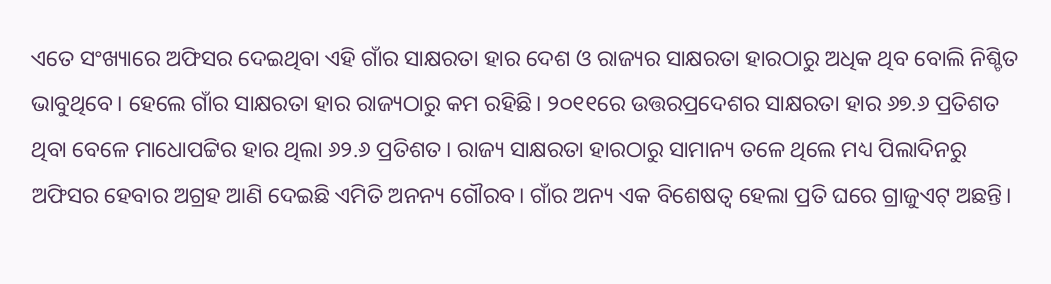ଏତେ ସଂଖ୍ୟାରେ ଅଫିସର ଦେଇଥିବା ଏହି ଗାଁର ସାକ୍ଷରତା ହାର ଦେଶ ଓ ରାଜ୍ୟର ସାକ୍ଷରତା ହାରଠାରୁ ଅଧିକ ଥିବ ବୋଲି ନିଶ୍ଚିତ ଭାବୁଥିବେ। ହେଲେ ଗାଁର ସାକ୍ଷରତା ହାର ରାଜ୍ୟଠାରୁ କମ ରହିଛି। ୨୦୧୧ରେ ଉତ୍ତରପ୍ରଦେଶର ସାକ୍ଷରତା ହାର ୬୭.୬ ପ୍ରତିଶତ ଥିବା ବେଳେ ମାଧୋପଟ୍ଟିର ହାର ଥିଲା ୬୨.୬ ପ୍ରତିଶତ। ରାଜ୍ୟ ସାକ୍ଷରତା ହାରଠାରୁ ସାମାନ୍ୟ ତଳେ ଥିଲେ ମଧ୍ୟ ପିଲାଦିନରୁ ଅଫିସର ହେବାର ଅଗ୍ରହ ଆଣି ଦେଇଛି ଏମିତି ଅନନ୍ୟ ଗୌରବ। ଗାଁର ଅନ୍ୟ ଏକ ବିଶେଷତ୍ୱ ହେଲା ପ୍ରତି ଘରେ ଗ୍ରାଜୁଏଟ୍‌ ଅଛନ୍ତି।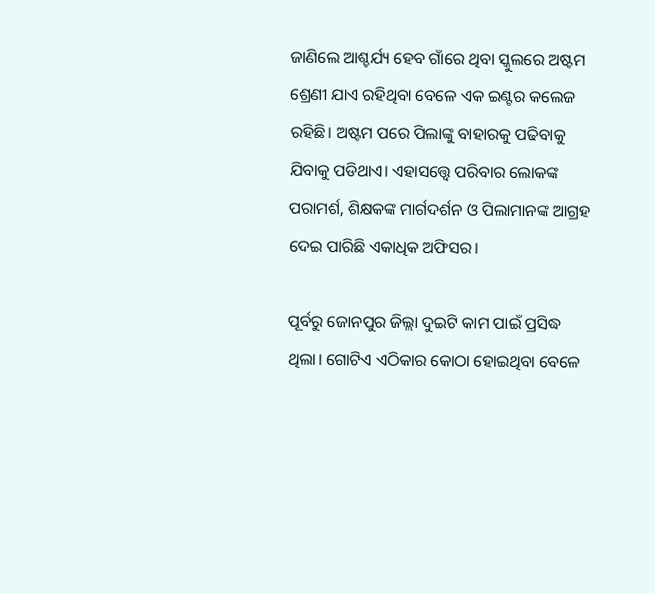ଜାଣିଲେ ଆଶ୍ଚର୍ଯ୍ୟ ହେବ ଗାଁରେ ଥିବା ସ୍କୁଲରେ ଅଷ୍ଟମ ଶ୍ରେଣୀ ଯାଏ ରହିଥିବା ବେଳେ ଏକ ଇଣ୍ଟର କଲେଜ ରହିଛି। ଅଷ୍ଟମ ପରେ ପିଲାଙ୍କୁ ବାହାରକୁ ପଢିବାକୁ ଯିବାକୁ ପଡିଥାଏ। ଏହାସତ୍ତ୍ୱେ ପରିବାର ଲୋକଙ୍କ ପରାମର୍ଶ, ଶିକ୍ଷକଙ୍କ ମାର୍ଗଦର୍ଶନ ଓ ପିଲାମାନଙ୍କ ଆଗ୍ରହ ଦେଇ ପାରିଛି ଏକାଧିକ ଅଫିସର।

ପୂର୍ବରୁ ଜୋନପୁର ଜିଲ୍ଲା ଦୁଇଟି କାମ ପାଇଁ ପ୍ରସିଦ୍ଧ ଥିଲା। ଗୋଟିଏ ଏଠିକାର କୋଠା ହୋଇଥିବା ବେଳେ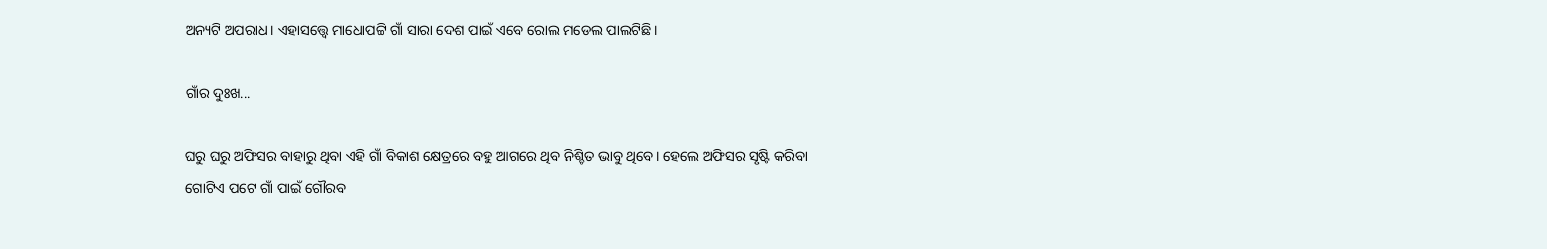ଅନ୍ୟଟି ଅପରାଧ। ଏହାସତ୍ତ୍ୱେ ମାଧୋପଟ୍ଟି ଗାଁ ସାରା ଦେଶ ପାଇଁ ଏବେ ରୋଲ ମଡେଲ ପାଲଟିଛି।

ଗାଁର ଦୁଃଖ...

ଘରୁ ଘରୁ ଅଫିସର ବାହାରୁ ଥିବା ଏହି ଗାଁ ବିକାଶ କ୍ଷେତ୍ରରେ ବହୁ ଆଗରେ ଥିବ ନିଶ୍ଚିତ ଭାବୁ ଥିବେ। ହେଲେ ଅଫିସର ସୃଷ୍ଟି କରିବା ଗୋଟିଏ ପଟେ ଗାଁ ପାଇଁ ଗୌରବ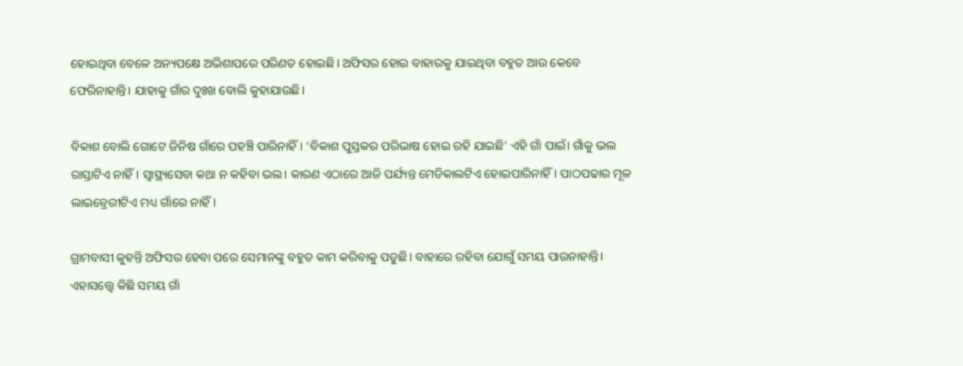ହୋଇଥିବା ବେଳେ ଅନ୍ୟପକ୍ଷେ ଅଭିଶାପରେ ପରିଣତ ହୋଇଛି। ଅଫିସର ହୋଇ ବାହାରକୁ ଯାଇଥିବା ବହୁତ ଆଉ କେବେ ଫେରିନାହାନ୍ତି। ଯାହାକୁ ଗାଁର ଦୁଃଖ ବୋଲି କୁହାଯାଉଛି।

ବିକାଶ ବୋଲି ଗୋଟେ ଜିନିଷ ଗାଁରେ ପହଞ୍ଚି ପାରିନାହିଁ। ‘ବିକାଶ ପୁସ୍ତକର ପରିଭାଷ ହୋଇ ରହି ଯାଇଛି’ ଏହି ଗାଁ ପାଇଁ। ଗାଁକୁ ଭଲ ରାସ୍ତାଟିଏ ନାହିଁ। ସ୍ୱାସ୍ଥ୍ୟସେବା କଥା ନ କହିବା ଭଲ। କାରଣ ଏଠାରେ ଆଜି ପର୍ଯ୍ୟନ୍ତ ମେଡିକାଲଟିଏ ହୋଇପାରିନାହିଁ। ପାଠପଢାର ମୂଳ ଲାଇବ୍ରେରୀଟିଏ ମଧ୍ୟ ଗାଁରେ ନାହିଁ।

ଗ୍ରାମବାସୀ କୁହନ୍ତି ଅଫିସର ହେବା ପରେ ସେମାନଙ୍କୁ ବହୁତ କାମ କରିବାକୁ ପଡୁଛି। ବାହାରେ ରହିବା ଯୋଗୁଁ ସମୟ ପାଉନାହାନ୍ତି। ଏହାସତ୍ତ୍ୱେ କିଛି ସମୟ ଗାଁ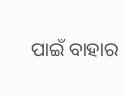ପାଇଁ ବାହାର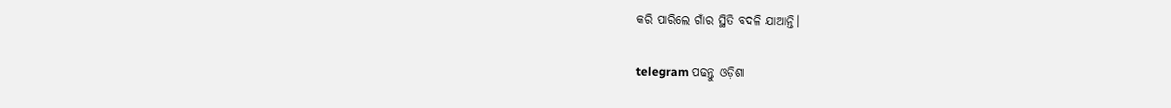କରି ପାରିଲେ ଗାଁର ସ୍ଥିତି ବଦଳି ଯାଆନ୍ତି।

telegram ପଢନ୍ତୁ ଓଡ଼ିଶା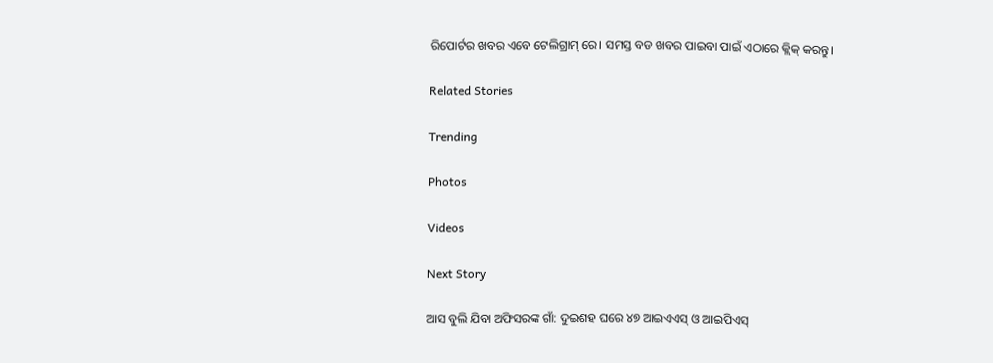ରିପୋର୍ଟର ଖବର ଏବେ ଟେଲିଗ୍ରାମ୍ ରେ। ସମସ୍ତ ବଡ ଖବର ପାଇବା ପାଇଁ ଏଠାରେ କ୍ଲିକ୍ କରନ୍ତୁ।

Related Stories

Trending

Photos

Videos

Next Story

ଆସ ବୁଲି ଯିବା ଅଫିସରଙ୍କ ଗାଁ: ଦୁଇଶହ ଘରେ ୪୭ ଆଇଏଏସ୍‌ ଓ ଆଇପିଏସ୍‌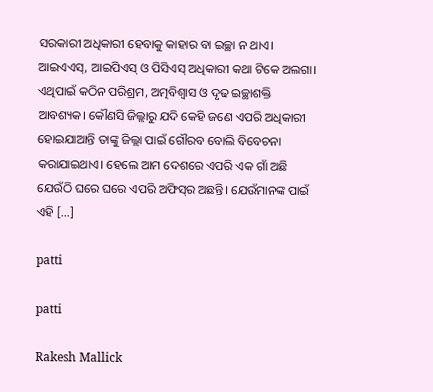ସରକାରୀ ଅଧିକାରୀ ହେବାକୁ କାହାର ବା ଇଚ୍ଛା ନ ଥାଏ। ଆଇଏଏସ୍‌, ଆଇପିଏସ୍‌ ଓ ପିସିଏସ୍‌ ଅଧିକାରୀ କଥା ଟିକେ ଅଲଗା। ଏଥିପାଇଁ କଠିନ ପରିଶ୍ରମ, ଅତ୍ମବିଶ୍ୱାସ ଓ ଦୃଢ ଇଚ୍ଛାଶକ୍ତି ଆବଶ୍ୟକ। କୌଣସି ଜିଲ୍ଲାରୁ ଯଦି କେହି ଜଣେ ଏପରି ଅଧିକାରୀ ହୋଇଯାଆନ୍ତି ତାଙ୍କୁ ଜିଲ୍ଲା ପାଇଁ ଗୌରବ ବୋଲି ବିବେଚନା କରାଯାଇଥାଏ। ହେଲେ ଆମ ଦେଶରେ ଏପରି ଏକ ଗାଁ ଅଛି ଯେଉଁଠି ଘରେ ଘରେ ଏପରି ଅଫିସ୍‌ର ଅଛନ୍ତି। ଯେଉଁମାନଙ୍କ ପାଇଁ ଏହି […]

patti

patti

Rakesh Mallick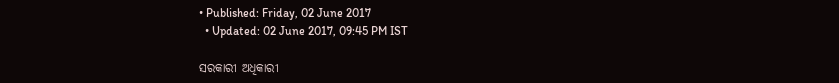• Published: Friday, 02 June 2017
  • Updated: 02 June 2017, 09:45 PM IST

ସରକାରୀ ଅଧିକାରୀ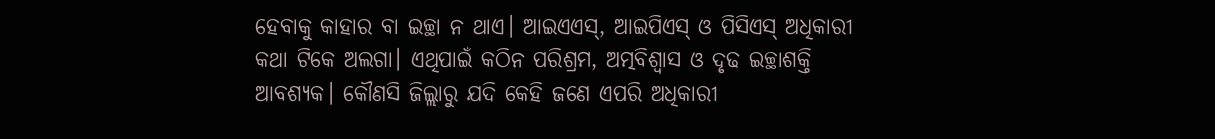ହେବାକୁ କାହାର ବା ଇଚ୍ଛା ନ ଥାଏ। ଆଇଏଏସ୍‌, ଆଇପିଏସ୍‌ ଓ ପିସିଏସ୍‌ ଅଧିକାରୀ କଥା ଟିକେ ଅଲଗା। ଏଥିପାଇଁ କଠିନ ପରିଶ୍ରମ, ଅତ୍ମବିଶ୍ୱାସ ଓ ଦୃଢ ଇଚ୍ଛାଶକ୍ତି ଆବଶ୍ୟକ। କୌଣସି ଜିଲ୍ଲାରୁ ଯଦି କେହି ଜଣେ ଏପରି ଅଧିକାରୀ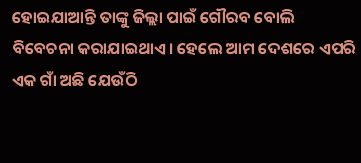ହୋଇଯାଆନ୍ତି ତାଙ୍କୁ ଜିଲ୍ଲା ପାଇଁ ଗୌରବ ବୋଲି ବିବେଚନା କରାଯାଇଥାଏ। ହେଲେ ଆମ ଦେଶରେ ଏପରି ଏକ ଗାଁ ଅଛି ଯେଉଁଠି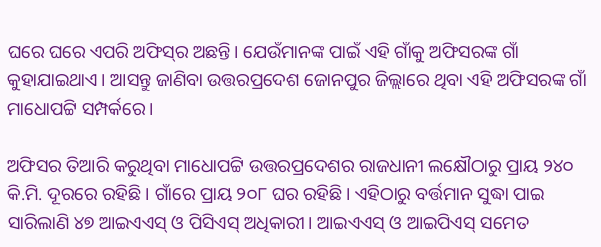ଘରେ ଘରେ ଏପରି ଅଫିସ୍‌ର ଅଛନ୍ତି। ଯେଉଁମାନଙ୍କ ପାଇଁ ଏହି ଗାଁକୁ ଅଫିସରଙ୍କ ଗାଁ କୁହାଯାଇଥାଏ। ଆସନ୍ତୁ ଜାଣିବା ଉତ୍ତରପ୍ରଦେଶ ଜୋନପୁର ଜିଲ୍ଲାରେ ଥିବା ଏହି ଅଫିସରଙ୍କ ଗାଁ ମାଧୋପଟ୍ଟି ସମ୍ପର୍କରେ।

ଅଫିସର ତିଆରି କରୁଥିବା ମାଧୋପଟ୍ଟି ଉତ୍ତରପ୍ରଦେଶର ରାଜଧାନୀ ଲକ୍ଷୌଠାରୁ ପ୍ରାୟ ୨୪୦ କି.ମି. ଦୂରରେ ରହିଛି। ଗାଁରେ ପ୍ରାୟ ୨୦୮ ଘର ରହିଛି। ଏହିଠାରୁ ବର୍ତ୍ତମାନ ସୁଦ୍ଧା ପାଇ ସାରିଲାଣି ୪୭ ଆଇଏଏସ୍‌ ଓ ପିସିଏସ୍‌ ଅଧିକାରୀ। ଆଇଏଏସ୍‌ ଓ ଆଇପିଏସ୍‌ ସମେତ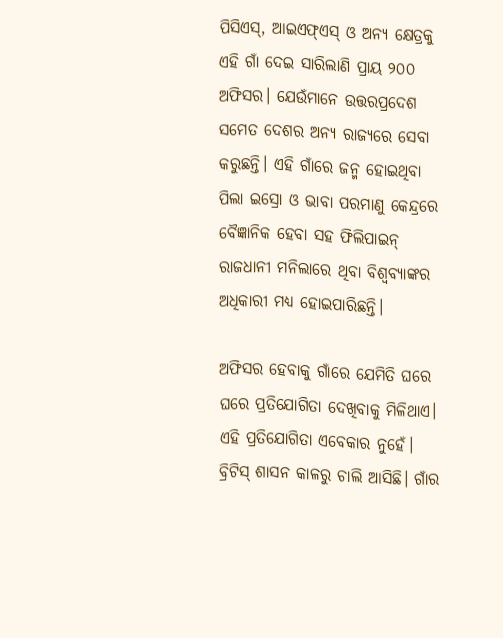ପିସିଏସ୍‌, ଆଇଏଫ୍‌ଏସ୍‌ ଓ ଅନ୍ୟ କ୍ଷେତ୍ରକୁ ଏହି ଗାଁ ଦେଇ ସାରିଲାଣି ପ୍ରାୟ ୨୦୦ ଅଫିସର। ଯେଉଁମାନେ ଉତ୍ତରପ୍ରଦେଶ ସମେତ ଦେଶର ଅନ୍ୟ ରାଜ୍ୟରେ ସେବା କରୁଛନ୍ତି। ଏହି ଗାଁରେ ଜନ୍ମ ହୋଇଥିବା ପିଲା ଇସ୍ରୋ ଓ ଭାବା ପରମାଣୁ କେନ୍ଦ୍ରରେ ବୈଜ୍ଞାନିକ ହେବା ସହ ଫିଲିପାଇନ୍‌ ରାଜଧାନୀ ମନିଲାରେ ଥିବା ବିଶ୍ୱବ୍ୟାଙ୍କର ଅଧିକାରୀ ମଧ୍ୟ ହୋଇପାରିଛନ୍ତି।

ଅଫିସର ହେବାକୁ ଗାଁରେ ଯେମିତି ଘରେ ଘରେ ପ୍ରତିଯୋଗିତା ଦେଖିବାକୁ ମିଳିଥାଏ। ଏହି ପ୍ରତିଯୋଗିତା ଏବେକାର ନୁହେଁ। ବ୍ରିଟିସ୍‌ ଶାସନ କାଳରୁ ଚାଲି ଆସିଛି। ଗାଁର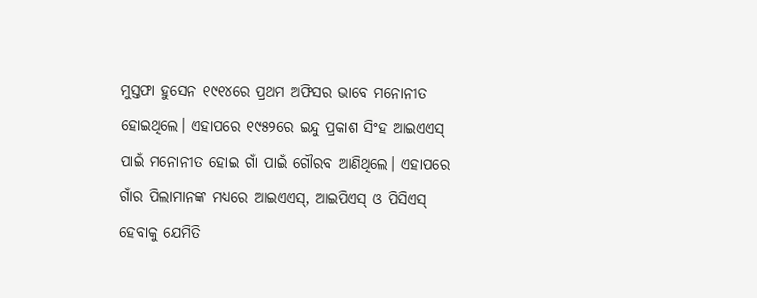ମୁସ୍ତଫା ହୁସେନ ୧୯୧୪ରେ ପ୍ରଥମ ଅଫିସର ଭାବେ ମନୋନୀତ ହୋଇଥିଲେ। ଏହାପରେ ୧୯୫୨ରେ ଇନ୍ଦୁ ପ୍ରକାଶ ସିଂହ ଆଇଏଏସ୍‌ ପାଇଁ ମନୋନୀତ ହୋଇ ଗାଁ ପାଇଁ ଗୌରବ ଆଣିଥିଲେ। ଏହାପରେ ଗାଁର ପିଲାମାନଙ୍କ ମଧ୍ୟରେ ଆଇଏଏସ୍‌, ଆଇପିଏସ୍‌ ଓ ପିସିଏସ୍‌ ହେବାକୁ ଯେମିତି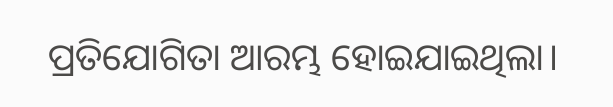ପ୍ରତିଯୋଗିତା ଆରମ୍ଭ ହୋଇଯାଇଥିଲା।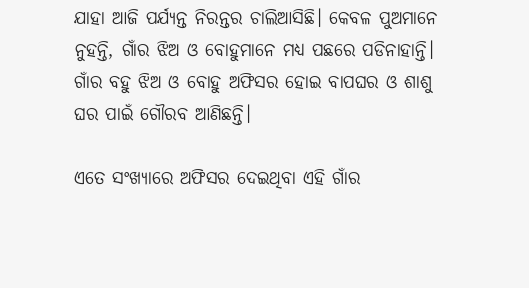ଯାହା ଆଜି ପର୍ଯ୍ୟନ୍ତ ନିରନ୍ତର ଚାଲିଆସିଛି। କେବଳ ପୁଅମାନେ ନୁହନ୍ତି, ଗାଁର ଝିଅ ଓ ବୋହୁମାନେ ମଧ୍ୟ ପଛରେ ପଡିନାହାନ୍ତି। ଗାଁର ବହୁ ଝିଅ ଓ ବୋହୁ ଅଫିସର ହୋଇ ବାପଘର ଓ ଶାଶୁ ଘର ପାଇଁ ଗୌରବ ଆଣିଛନ୍ତି।

ଏତେ ସଂଖ୍ୟାରେ ଅଫିସର ଦେଇଥିବା ଏହି ଗାଁର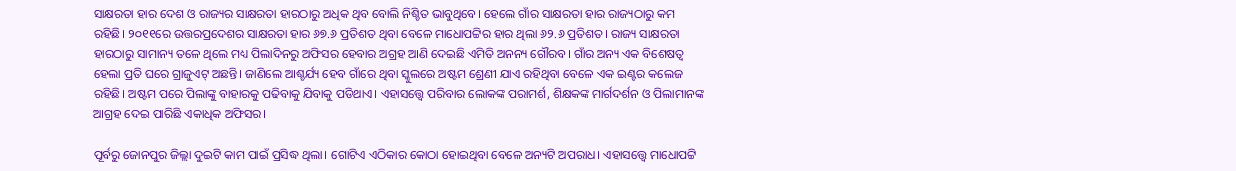ସାକ୍ଷରତା ହାର ଦେଶ ଓ ରାଜ୍ୟର ସାକ୍ଷରତା ହାରଠାରୁ ଅଧିକ ଥିବ ବୋଲି ନିଶ୍ଚିତ ଭାବୁଥିବେ। ହେଲେ ଗାଁର ସାକ୍ଷରତା ହାର ରାଜ୍ୟଠାରୁ କମ ରହିଛି। ୨୦୧୧ରେ ଉତ୍ତରପ୍ରଦେଶର ସାକ୍ଷରତା ହାର ୬୭.୬ ପ୍ରତିଶତ ଥିବା ବେଳେ ମାଧୋପଟ୍ଟିର ହାର ଥିଲା ୬୨.୬ ପ୍ରତିଶତ। ରାଜ୍ୟ ସାକ୍ଷରତା ହାରଠାରୁ ସାମାନ୍ୟ ତଳେ ଥିଲେ ମଧ୍ୟ ପିଲାଦିନରୁ ଅଫିସର ହେବାର ଅଗ୍ରହ ଆଣି ଦେଇଛି ଏମିତି ଅନନ୍ୟ ଗୌରବ। ଗାଁର ଅନ୍ୟ ଏକ ବିଶେଷତ୍ୱ ହେଲା ପ୍ରତି ଘରେ ଗ୍ରାଜୁଏଟ୍‌ ଅଛନ୍ତି। ଜାଣିଲେ ଆଶ୍ଚର୍ଯ୍ୟ ହେବ ଗାଁରେ ଥିବା ସ୍କୁଲରେ ଅଷ୍ଟମ ଶ୍ରେଣୀ ଯାଏ ରହିଥିବା ବେଳେ ଏକ ଇଣ୍ଟର କଲେଜ ରହିଛି। ଅଷ୍ଟମ ପରେ ପିଲାଙ୍କୁ ବାହାରକୁ ପଢିବାକୁ ଯିବାକୁ ପଡିଥାଏ। ଏହାସତ୍ତ୍ୱେ ପରିବାର ଲୋକଙ୍କ ପରାମର୍ଶ, ଶିକ୍ଷକଙ୍କ ମାର୍ଗଦର୍ଶନ ଓ ପିଲାମାନଙ୍କ ଆଗ୍ରହ ଦେଇ ପାରିଛି ଏକାଧିକ ଅଫିସର।

ପୂର୍ବରୁ ଜୋନପୁର ଜିଲ୍ଲା ଦୁଇଟି କାମ ପାଇଁ ପ୍ରସିଦ୍ଧ ଥିଲା। ଗୋଟିଏ ଏଠିକାର କୋଠା ହୋଇଥିବା ବେଳେ ଅନ୍ୟଟି ଅପରାଧ। ଏହାସତ୍ତ୍ୱେ ମାଧୋପଟ୍ଟି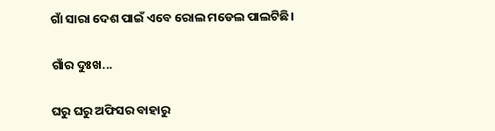ଗାଁ ସାରା ଦେଶ ପାଇଁ ଏବେ ରୋଲ ମଡେଲ ପାଲଟିଛି।

ଗାଁର ଦୁଃଖ...

ଘରୁ ଘରୁ ଅଫିସର ବାହାରୁ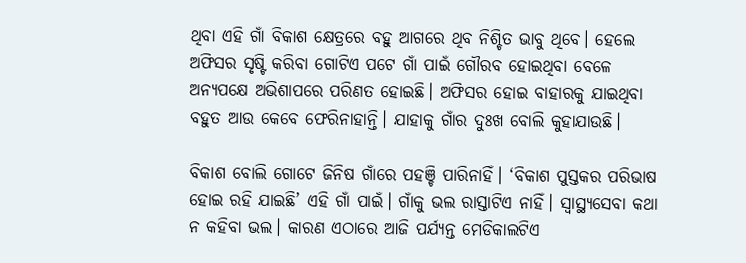ଥିବା ଏହି ଗାଁ ବିକାଶ କ୍ଷେତ୍ରରେ ବହୁ ଆଗରେ ଥିବ ନିଶ୍ଚିତ ଭାବୁ ଥିବେ। ହେଲେ ଅଫିସର ସୃଷ୍ଟି କରିବା ଗୋଟିଏ ପଟେ ଗାଁ ପାଇଁ ଗୌରବ ହୋଇଥିବା ବେଳେ ଅନ୍ୟପକ୍ଷେ ଅଭିଶାପରେ ପରିଣତ ହୋଇଛି। ଅଫିସର ହୋଇ ବାହାରକୁ ଯାଇଥିବା ବହୁତ ଆଉ କେବେ ଫେରିନାହାନ୍ତି। ଯାହାକୁ ଗାଁର ଦୁଃଖ ବୋଲି କୁହାଯାଉଛି।

ବିକାଶ ବୋଲି ଗୋଟେ ଜିନିଷ ଗାଁରେ ପହଞ୍ଚି ପାରିନାହିଁ। ‘ବିକାଶ ପୁସ୍ତକର ପରିଭାଷ ହୋଇ ରହି ଯାଇଛି’ ଏହି ଗାଁ ପାଇଁ। ଗାଁକୁ ଭଲ ରାସ୍ତାଟିଏ ନାହିଁ। ସ୍ୱାସ୍ଥ୍ୟସେବା କଥା ନ କହିବା ଭଲ। କାରଣ ଏଠାରେ ଆଜି ପର୍ଯ୍ୟନ୍ତ ମେଡିକାଲଟିଏ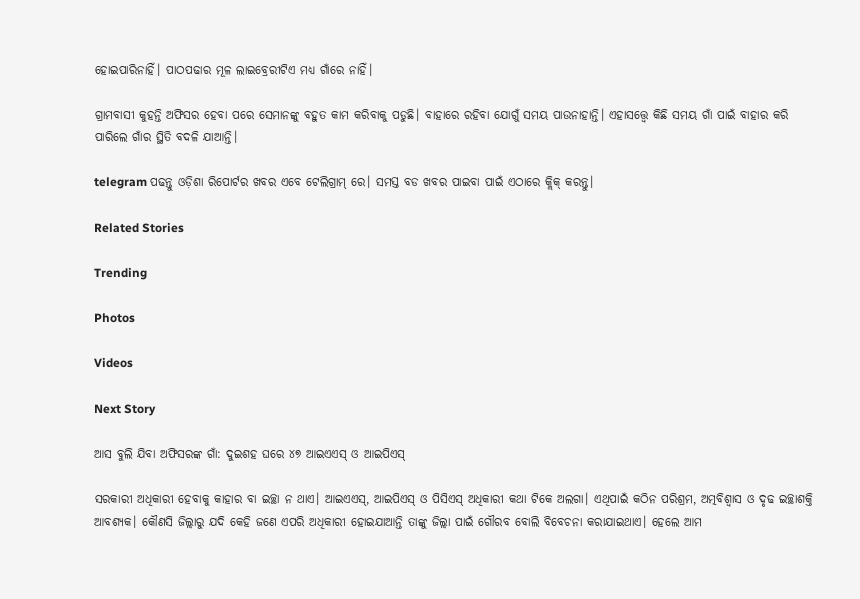ହୋଇପାରିନାହିଁ। ପାଠପଢାର ମୂଳ ଲାଇବ୍ରେରୀଟିଏ ମଧ୍ୟ ଗାଁରେ ନାହିଁ।

ଗ୍ରାମବାସୀ କୁହନ୍ତି ଅଫିସର ହେବା ପରେ ସେମାନଙ୍କୁ ବହୁତ କାମ କରିବାକୁ ପଡୁଛି। ବାହାରେ ରହିବା ଯୋଗୁଁ ସମୟ ପାଉନାହାନ୍ତି। ଏହାସତ୍ତ୍ୱେ କିଛି ସମୟ ଗାଁ ପାଇଁ ବାହାର କରି ପାରିଲେ ଗାଁର ସ୍ଥିତି ବଦଳି ଯାଆନ୍ତି।

telegram ପଢନ୍ତୁ ଓଡ଼ିଶା ରିପୋର୍ଟର ଖବର ଏବେ ଟେଲିଗ୍ରାମ୍ ରେ। ସମସ୍ତ ବଡ ଖବର ପାଇବା ପାଇଁ ଏଠାରେ କ୍ଲିକ୍ କରନ୍ତୁ।

Related Stories

Trending

Photos

Videos

Next Story

ଆସ ବୁଲି ଯିବା ଅଫିସରଙ୍କ ଗାଁ: ଦୁଇଶହ ଘରେ ୪୭ ଆଇଏଏସ୍‌ ଓ ଆଇପିଏସ୍‌

ସରକାରୀ ଅଧିକାରୀ ହେବାକୁ କାହାର ବା ଇଚ୍ଛା ନ ଥାଏ। ଆଇଏଏସ୍‌, ଆଇପିଏସ୍‌ ଓ ପିସିଏସ୍‌ ଅଧିକାରୀ କଥା ଟିକେ ଅଲଗା। ଏଥିପାଇଁ କଠିନ ପରିଶ୍ରମ, ଅତ୍ମବିଶ୍ୱାସ ଓ ଦୃଢ ଇଚ୍ଛାଶକ୍ତି ଆବଶ୍ୟକ। କୌଣସି ଜିଲ୍ଲାରୁ ଯଦି କେହି ଜଣେ ଏପରି ଅଧିକାରୀ ହୋଇଯାଆନ୍ତି ତାଙ୍କୁ ଜିଲ୍ଲା ପାଇଁ ଗୌରବ ବୋଲି ବିବେଚନା କରାଯାଇଥାଏ। ହେଲେ ଆମ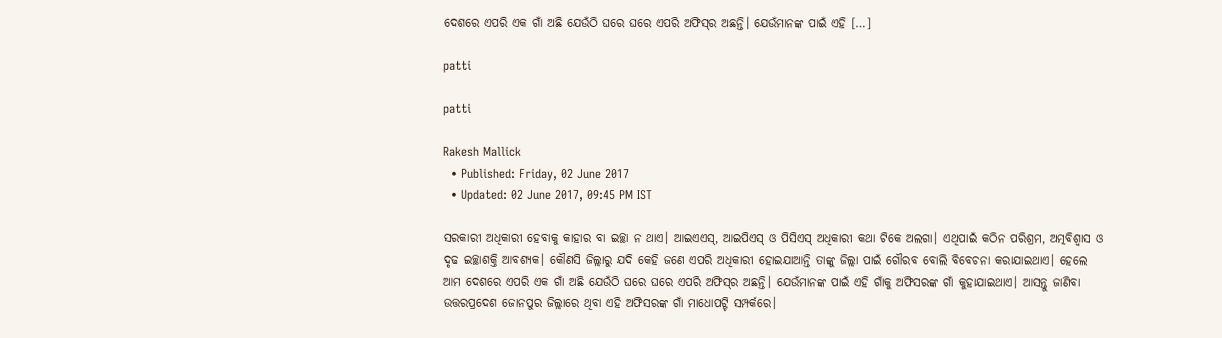ଦେଶରେ ଏପରି ଏକ ଗାଁ ଅଛି ଯେଉଁଠି ଘରେ ଘରେ ଏପରି ଅଫିସ୍‌ର ଅଛନ୍ତି। ଯେଉଁମାନଙ୍କ ପାଇଁ ଏହି […]

patti

patti

Rakesh Mallick
  • Published: Friday, 02 June 2017
  • Updated: 02 June 2017, 09:45 PM IST

ସରକାରୀ ଅଧିକାରୀ ହେବାକୁ କାହାର ବା ଇଚ୍ଛା ନ ଥାଏ। ଆଇଏଏସ୍‌, ଆଇପିଏସ୍‌ ଓ ପିସିଏସ୍‌ ଅଧିକାରୀ କଥା ଟିକେ ଅଲଗା। ଏଥିପାଇଁ କଠିନ ପରିଶ୍ରମ, ଅତ୍ମବିଶ୍ୱାସ ଓ ଦୃଢ ଇଚ୍ଛାଶକ୍ତି ଆବଶ୍ୟକ। କୌଣସି ଜିଲ୍ଲାରୁ ଯଦି କେହି ଜଣେ ଏପରି ଅଧିକାରୀ ହୋଇଯାଆନ୍ତି ତାଙ୍କୁ ଜିଲ୍ଲା ପାଇଁ ଗୌରବ ବୋଲି ବିବେଚନା କରାଯାଇଥାଏ। ହେଲେ ଆମ ଦେଶରେ ଏପରି ଏକ ଗାଁ ଅଛି ଯେଉଁଠି ଘରେ ଘରେ ଏପରି ଅଫିସ୍‌ର ଅଛନ୍ତି। ଯେଉଁମାନଙ୍କ ପାଇଁ ଏହି ଗାଁକୁ ଅଫିସରଙ୍କ ଗାଁ କୁହାଯାଇଥାଏ। ଆସନ୍ତୁ ଜାଣିବା ଉତ୍ତରପ୍ରଦେଶ ଜୋନପୁର ଜିଲ୍ଲାରେ ଥିବା ଏହି ଅଫିସରଙ୍କ ଗାଁ ମାଧୋପଟ୍ଟି ସମ୍ପର୍କରେ।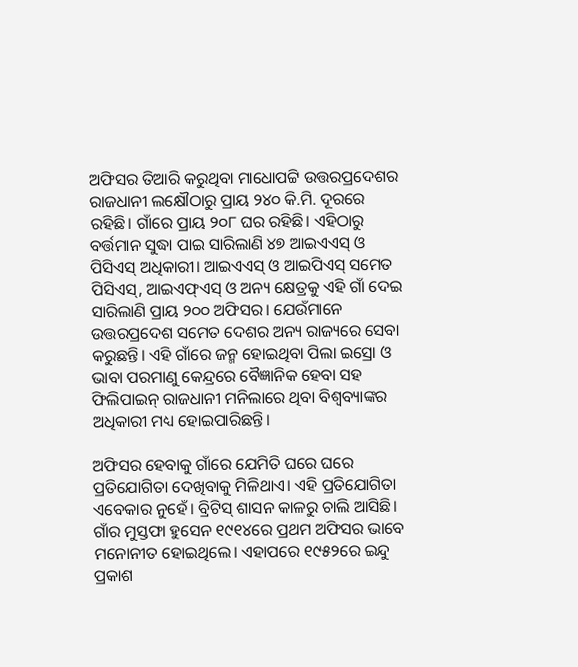ଅଫିସର ତିଆରି କରୁଥିବା ମାଧୋପଟ୍ଟି ଉତ୍ତରପ୍ରଦେଶର ରାଜଧାନୀ ଲକ୍ଷୌଠାରୁ ପ୍ରାୟ ୨୪୦ କି.ମି. ଦୂରରେ ରହିଛି। ଗାଁରେ ପ୍ରାୟ ୨୦୮ ଘର ରହିଛି। ଏହିଠାରୁ ବର୍ତ୍ତମାନ ସୁଦ୍ଧା ପାଇ ସାରିଲାଣି ୪୭ ଆଇଏଏସ୍‌ ଓ ପିସିଏସ୍‌ ଅଧିକାରୀ। ଆଇଏଏସ୍‌ ଓ ଆଇପିଏସ୍‌ ସମେତ ପିସିଏସ୍‌, ଆଇଏଫ୍‌ଏସ୍‌ ଓ ଅନ୍ୟ କ୍ଷେତ୍ରକୁ ଏହି ଗାଁ ଦେଇ ସାରିଲାଣି ପ୍ରାୟ ୨୦୦ ଅଫିସର। ଯେଉଁମାନେ ଉତ୍ତରପ୍ରଦେଶ ସମେତ ଦେଶର ଅନ୍ୟ ରାଜ୍ୟରେ ସେବା କରୁଛନ୍ତି। ଏହି ଗାଁରେ ଜନ୍ମ ହୋଇଥିବା ପିଲା ଇସ୍ରୋ ଓ ଭାବା ପରମାଣୁ କେନ୍ଦ୍ରରେ ବୈଜ୍ଞାନିକ ହେବା ସହ ଫିଲିପାଇନ୍‌ ରାଜଧାନୀ ମନିଲାରେ ଥିବା ବିଶ୍ୱବ୍ୟାଙ୍କର ଅଧିକାରୀ ମଧ୍ୟ ହୋଇପାରିଛନ୍ତି।

ଅଫିସର ହେବାକୁ ଗାଁରେ ଯେମିତି ଘରେ ଘରେ ପ୍ରତିଯୋଗିତା ଦେଖିବାକୁ ମିଳିଥାଏ। ଏହି ପ୍ରତିଯୋଗିତା ଏବେକାର ନୁହେଁ। ବ୍ରିଟିସ୍‌ ଶାସନ କାଳରୁ ଚାଲି ଆସିଛି। ଗାଁର ମୁସ୍ତଫା ହୁସେନ ୧୯୧୪ରେ ପ୍ରଥମ ଅଫିସର ଭାବେ ମନୋନୀତ ହୋଇଥିଲେ। ଏହାପରେ ୧୯୫୨ରେ ଇନ୍ଦୁ ପ୍ରକାଶ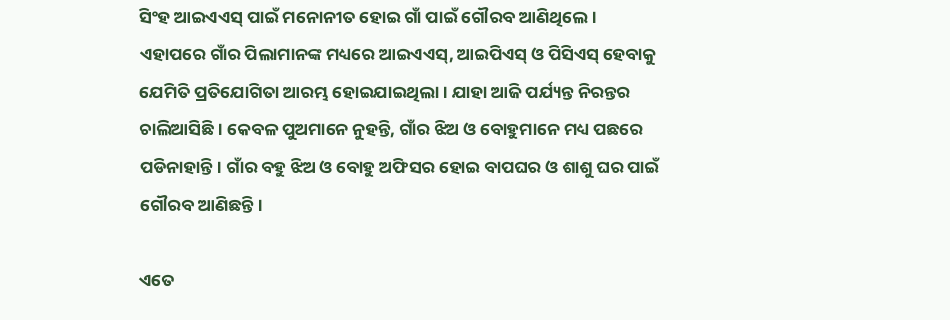ସିଂହ ଆଇଏଏସ୍‌ ପାଇଁ ମନୋନୀତ ହୋଇ ଗାଁ ପାଇଁ ଗୌରବ ଆଣିଥିଲେ। ଏହାପରେ ଗାଁର ପିଲାମାନଙ୍କ ମଧ୍ୟରେ ଆଇଏଏସ୍‌, ଆଇପିଏସ୍‌ ଓ ପିସିଏସ୍‌ ହେବାକୁ ଯେମିତି ପ୍ରତିଯୋଗିତା ଆରମ୍ଭ ହୋଇଯାଇଥିଲା। ଯାହା ଆଜି ପର୍ଯ୍ୟନ୍ତ ନିରନ୍ତର ଚାଲିଆସିଛି। କେବଳ ପୁଅମାନେ ନୁହନ୍ତି, ଗାଁର ଝିଅ ଓ ବୋହୁମାନେ ମଧ୍ୟ ପଛରେ ପଡିନାହାନ୍ତି। ଗାଁର ବହୁ ଝିଅ ଓ ବୋହୁ ଅଫିସର ହୋଇ ବାପଘର ଓ ଶାଶୁ ଘର ପାଇଁ ଗୌରବ ଆଣିଛନ୍ତି।

ଏତେ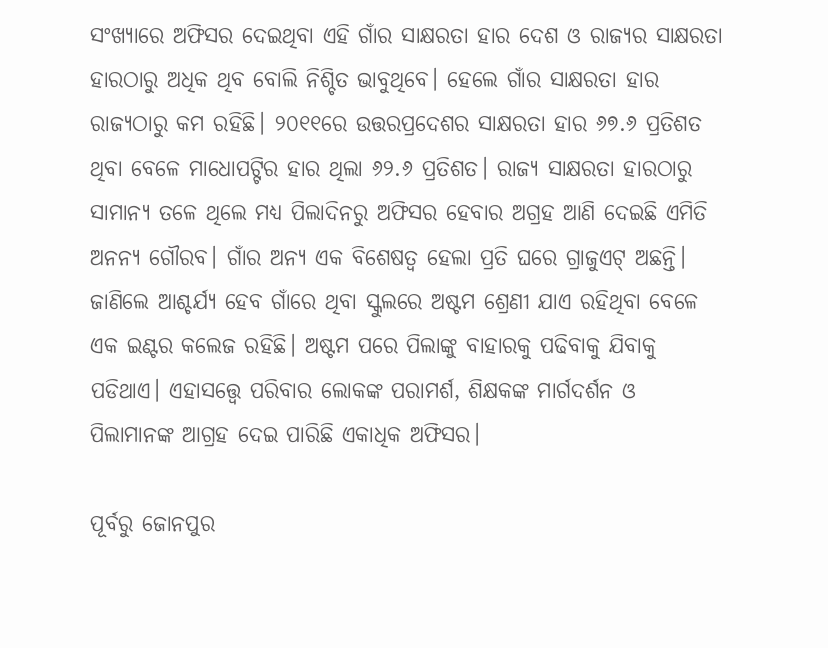ସଂଖ୍ୟାରେ ଅଫିସର ଦେଇଥିବା ଏହି ଗାଁର ସାକ୍ଷରତା ହାର ଦେଶ ଓ ରାଜ୍ୟର ସାକ୍ଷରତା ହାରଠାରୁ ଅଧିକ ଥିବ ବୋଲି ନିଶ୍ଚିତ ଭାବୁଥିବେ। ହେଲେ ଗାଁର ସାକ୍ଷରତା ହାର ରାଜ୍ୟଠାରୁ କମ ରହିଛି। ୨୦୧୧ରେ ଉତ୍ତରପ୍ରଦେଶର ସାକ୍ଷରତା ହାର ୬୭.୬ ପ୍ରତିଶତ ଥିବା ବେଳେ ମାଧୋପଟ୍ଟିର ହାର ଥିଲା ୬୨.୬ ପ୍ରତିଶତ। ରାଜ୍ୟ ସାକ୍ଷରତା ହାରଠାରୁ ସାମାନ୍ୟ ତଳେ ଥିଲେ ମଧ୍ୟ ପିଲାଦିନରୁ ଅଫିସର ହେବାର ଅଗ୍ରହ ଆଣି ଦେଇଛି ଏମିତି ଅନନ୍ୟ ଗୌରବ। ଗାଁର ଅନ୍ୟ ଏକ ବିଶେଷତ୍ୱ ହେଲା ପ୍ରତି ଘରେ ଗ୍ରାଜୁଏଟ୍‌ ଅଛନ୍ତି। ଜାଣିଲେ ଆଶ୍ଚର୍ଯ୍ୟ ହେବ ଗାଁରେ ଥିବା ସ୍କୁଲରେ ଅଷ୍ଟମ ଶ୍ରେଣୀ ଯାଏ ରହିଥିବା ବେଳେ ଏକ ଇଣ୍ଟର କଲେଜ ରହିଛି। ଅଷ୍ଟମ ପରେ ପିଲାଙ୍କୁ ବାହାରକୁ ପଢିବାକୁ ଯିବାକୁ ପଡିଥାଏ। ଏହାସତ୍ତ୍ୱେ ପରିବାର ଲୋକଙ୍କ ପରାମର୍ଶ, ଶିକ୍ଷକଙ୍କ ମାର୍ଗଦର୍ଶନ ଓ ପିଲାମାନଙ୍କ ଆଗ୍ରହ ଦେଇ ପାରିଛି ଏକାଧିକ ଅଫିସର।

ପୂର୍ବରୁ ଜୋନପୁର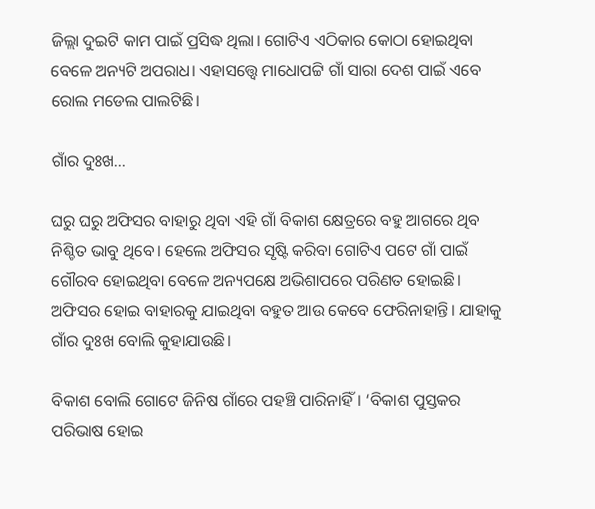ଜିଲ୍ଲା ଦୁଇଟି କାମ ପାଇଁ ପ୍ରସିଦ୍ଧ ଥିଲା। ଗୋଟିଏ ଏଠିକାର କୋଠା ହୋଇଥିବା ବେଳେ ଅନ୍ୟଟି ଅପରାଧ। ଏହାସତ୍ତ୍ୱେ ମାଧୋପଟ୍ଟି ଗାଁ ସାରା ଦେଶ ପାଇଁ ଏବେ ରୋଲ ମଡେଲ ପାଲଟିଛି।

ଗାଁର ଦୁଃଖ...

ଘରୁ ଘରୁ ଅଫିସର ବାହାରୁ ଥିବା ଏହି ଗାଁ ବିକାଶ କ୍ଷେତ୍ରରେ ବହୁ ଆଗରେ ଥିବ ନିଶ୍ଚିତ ଭାବୁ ଥିବେ। ହେଲେ ଅଫିସର ସୃଷ୍ଟି କରିବା ଗୋଟିଏ ପଟେ ଗାଁ ପାଇଁ ଗୌରବ ହୋଇଥିବା ବେଳେ ଅନ୍ୟପକ୍ଷେ ଅଭିଶାପରେ ପରିଣତ ହୋଇଛି। ଅଫିସର ହୋଇ ବାହାରକୁ ଯାଇଥିବା ବହୁତ ଆଉ କେବେ ଫେରିନାହାନ୍ତି। ଯାହାକୁ ଗାଁର ଦୁଃଖ ବୋଲି କୁହାଯାଉଛି।

ବିକାଶ ବୋଲି ଗୋଟେ ଜିନିଷ ଗାଁରେ ପହଞ୍ଚି ପାରିନାହିଁ। ‘ବିକାଶ ପୁସ୍ତକର ପରିଭାଷ ହୋଇ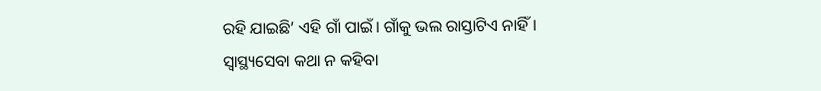ରହି ଯାଇଛି’ ଏହି ଗାଁ ପାଇଁ। ଗାଁକୁ ଭଲ ରାସ୍ତାଟିଏ ନାହିଁ। ସ୍ୱାସ୍ଥ୍ୟସେବା କଥା ନ କହିବା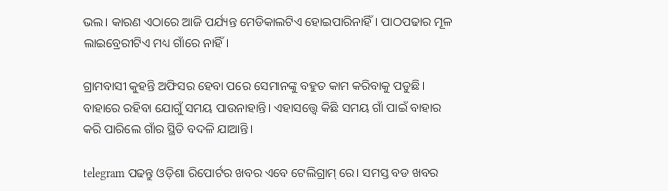ଭଲ। କାରଣ ଏଠାରେ ଆଜି ପର୍ଯ୍ୟନ୍ତ ମେଡିକାଲଟିଏ ହୋଇପାରିନାହିଁ। ପାଠପଢାର ମୂଳ ଲାଇବ୍ରେରୀଟିଏ ମଧ୍ୟ ଗାଁରେ ନାହିଁ।

ଗ୍ରାମବାସୀ କୁହନ୍ତି ଅଫିସର ହେବା ପରେ ସେମାନଙ୍କୁ ବହୁତ କାମ କରିବାକୁ ପଡୁଛି। ବାହାରେ ରହିବା ଯୋଗୁଁ ସମୟ ପାଉନାହାନ୍ତି। ଏହାସତ୍ତ୍ୱେ କିଛି ସମୟ ଗାଁ ପାଇଁ ବାହାର କରି ପାରିଲେ ଗାଁର ସ୍ଥିତି ବଦଳି ଯାଆନ୍ତି।

telegram ପଢନ୍ତୁ ଓଡ଼ିଶା ରିପୋର୍ଟର ଖବର ଏବେ ଟେଲିଗ୍ରାମ୍ ରେ। ସମସ୍ତ ବଡ ଖବର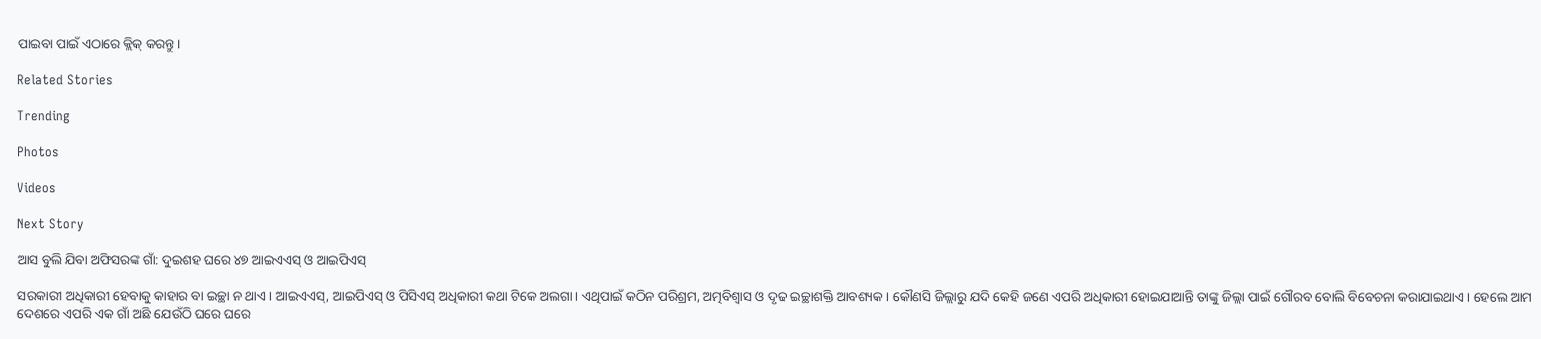ପାଇବା ପାଇଁ ଏଠାରେ କ୍ଲିକ୍ କରନ୍ତୁ।

Related Stories

Trending

Photos

Videos

Next Story

ଆସ ବୁଲି ଯିବା ଅଫିସରଙ୍କ ଗାଁ: ଦୁଇଶହ ଘରେ ୪୭ ଆଇଏଏସ୍‌ ଓ ଆଇପିଏସ୍‌

ସରକାରୀ ଅଧିକାରୀ ହେବାକୁ କାହାର ବା ଇଚ୍ଛା ନ ଥାଏ। ଆଇଏଏସ୍‌, ଆଇପିଏସ୍‌ ଓ ପିସିଏସ୍‌ ଅଧିକାରୀ କଥା ଟିକେ ଅଲଗା। ଏଥିପାଇଁ କଠିନ ପରିଶ୍ରମ, ଅତ୍ମବିଶ୍ୱାସ ଓ ଦୃଢ ଇଚ୍ଛାଶକ୍ତି ଆବଶ୍ୟକ। କୌଣସି ଜିଲ୍ଲାରୁ ଯଦି କେହି ଜଣେ ଏପରି ଅଧିକାରୀ ହୋଇଯାଆନ୍ତି ତାଙ୍କୁ ଜିଲ୍ଲା ପାଇଁ ଗୌରବ ବୋଲି ବିବେଚନା କରାଯାଇଥାଏ। ହେଲେ ଆମ ଦେଶରେ ଏପରି ଏକ ଗାଁ ଅଛି ଯେଉଁଠି ଘରେ ଘରେ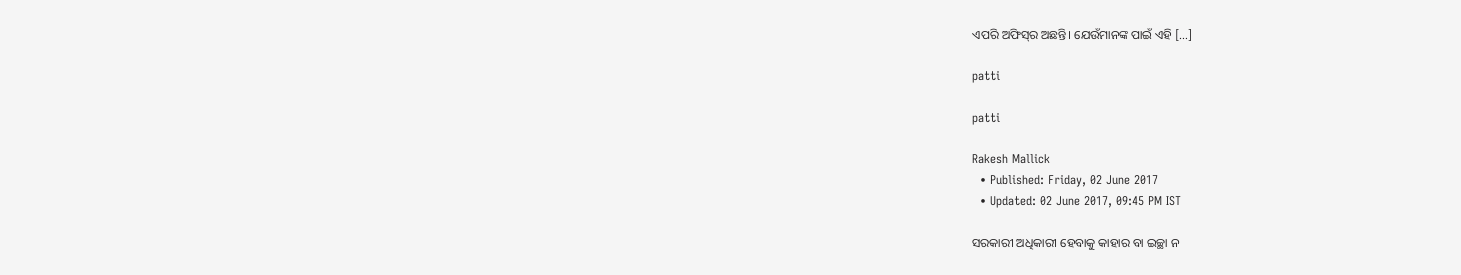ଏପରି ଅଫିସ୍‌ର ଅଛନ୍ତି। ଯେଉଁମାନଙ୍କ ପାଇଁ ଏହି […]

patti

patti

Rakesh Mallick
  • Published: Friday, 02 June 2017
  • Updated: 02 June 2017, 09:45 PM IST

ସରକାରୀ ଅଧିକାରୀ ହେବାକୁ କାହାର ବା ଇଚ୍ଛା ନ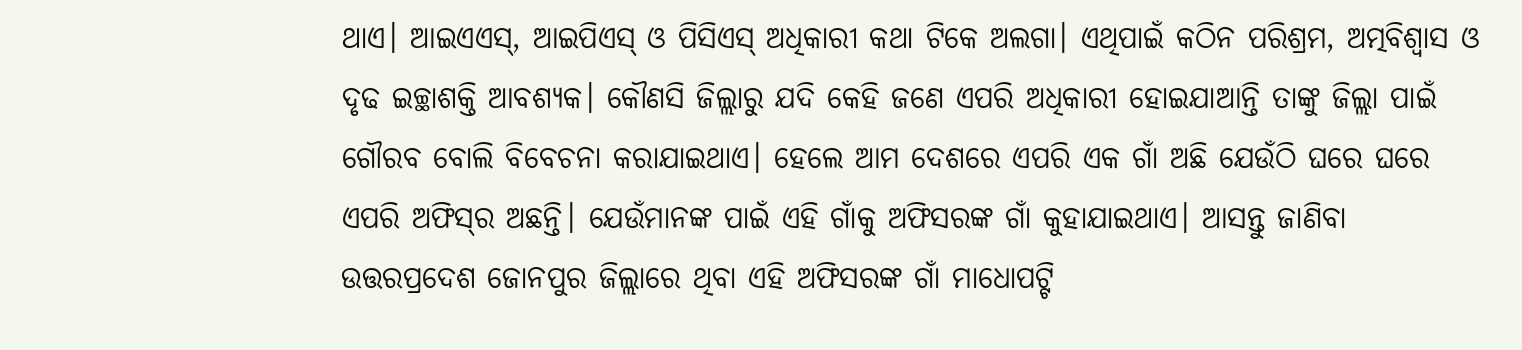ଥାଏ। ଆଇଏଏସ୍‌, ଆଇପିଏସ୍‌ ଓ ପିସିଏସ୍‌ ଅଧିକାରୀ କଥା ଟିକେ ଅଲଗା। ଏଥିପାଇଁ କଠିନ ପରିଶ୍ରମ, ଅତ୍ମବିଶ୍ୱାସ ଓ ଦୃଢ ଇଚ୍ଛାଶକ୍ତି ଆବଶ୍ୟକ। କୌଣସି ଜିଲ୍ଲାରୁ ଯଦି କେହି ଜଣେ ଏପରି ଅଧିକାରୀ ହୋଇଯାଆନ୍ତି ତାଙ୍କୁ ଜିଲ୍ଲା ପାଇଁ ଗୌରବ ବୋଲି ବିବେଚନା କରାଯାଇଥାଏ। ହେଲେ ଆମ ଦେଶରେ ଏପରି ଏକ ଗାଁ ଅଛି ଯେଉଁଠି ଘରେ ଘରେ ଏପରି ଅଫିସ୍‌ର ଅଛନ୍ତି। ଯେଉଁମାନଙ୍କ ପାଇଁ ଏହି ଗାଁକୁ ଅଫିସରଙ୍କ ଗାଁ କୁହାଯାଇଥାଏ। ଆସନ୍ତୁ ଜାଣିବା ଉତ୍ତରପ୍ରଦେଶ ଜୋନପୁର ଜିଲ୍ଲାରେ ଥିବା ଏହି ଅଫିସରଙ୍କ ଗାଁ ମାଧୋପଟ୍ଟି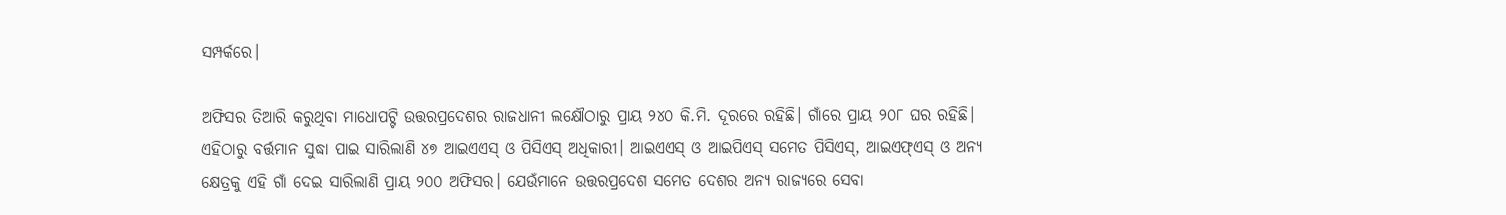ସମ୍ପର୍କରେ।

ଅଫିସର ତିଆରି କରୁଥିବା ମାଧୋପଟ୍ଟି ଉତ୍ତରପ୍ରଦେଶର ରାଜଧାନୀ ଲକ୍ଷୌଠାରୁ ପ୍ରାୟ ୨୪୦ କି.ମି. ଦୂରରେ ରହିଛି। ଗାଁରେ ପ୍ରାୟ ୨୦୮ ଘର ରହିଛି। ଏହିଠାରୁ ବର୍ତ୍ତମାନ ସୁଦ୍ଧା ପାଇ ସାରିଲାଣି ୪୭ ଆଇଏଏସ୍‌ ଓ ପିସିଏସ୍‌ ଅଧିକାରୀ। ଆଇଏଏସ୍‌ ଓ ଆଇପିଏସ୍‌ ସମେତ ପିସିଏସ୍‌, ଆଇଏଫ୍‌ଏସ୍‌ ଓ ଅନ୍ୟ କ୍ଷେତ୍ରକୁ ଏହି ଗାଁ ଦେଇ ସାରିଲାଣି ପ୍ରାୟ ୨୦୦ ଅଫିସର। ଯେଉଁମାନେ ଉତ୍ତରପ୍ରଦେଶ ସମେତ ଦେଶର ଅନ୍ୟ ରାଜ୍ୟରେ ସେବା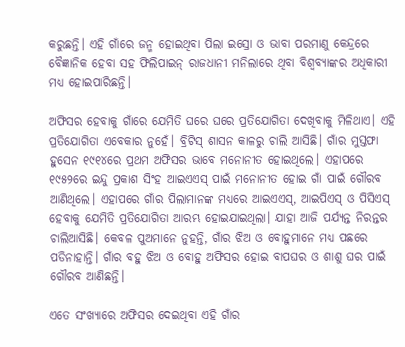କରୁଛନ୍ତି। ଏହି ଗାଁରେ ଜନ୍ମ ହୋଇଥିବା ପିଲା ଇସ୍ରୋ ଓ ଭାବା ପରମାଣୁ କେନ୍ଦ୍ରରେ ବୈଜ୍ଞାନିକ ହେବା ସହ ଫିଲିପାଇନ୍‌ ରାଜଧାନୀ ମନିଲାରେ ଥିବା ବିଶ୍ୱବ୍ୟାଙ୍କର ଅଧିକାରୀ ମଧ୍ୟ ହୋଇପାରିଛନ୍ତି।

ଅଫିସର ହେବାକୁ ଗାଁରେ ଯେମିତି ଘରେ ଘରେ ପ୍ରତିଯୋଗିତା ଦେଖିବାକୁ ମିଳିଥାଏ। ଏହି ପ୍ରତିଯୋଗିତା ଏବେକାର ନୁହେଁ। ବ୍ରିଟିସ୍‌ ଶାସନ କାଳରୁ ଚାଲି ଆସିଛି। ଗାଁର ମୁସ୍ତଫା ହୁସେନ ୧୯୧୪ରେ ପ୍ରଥମ ଅଫିସର ଭାବେ ମନୋନୀତ ହୋଇଥିଲେ। ଏହାପରେ ୧୯୫୨ରେ ଇନ୍ଦୁ ପ୍ରକାଶ ସିଂହ ଆଇଏଏସ୍‌ ପାଇଁ ମନୋନୀତ ହୋଇ ଗାଁ ପାଇଁ ଗୌରବ ଆଣିଥିଲେ। ଏହାପରେ ଗାଁର ପିଲାମାନଙ୍କ ମଧ୍ୟରେ ଆଇଏଏସ୍‌, ଆଇପିଏସ୍‌ ଓ ପିସିଏସ୍‌ ହେବାକୁ ଯେମିତି ପ୍ରତିଯୋଗିତା ଆରମ୍ଭ ହୋଇଯାଇଥିଲା। ଯାହା ଆଜି ପର୍ଯ୍ୟନ୍ତ ନିରନ୍ତର ଚାଲିଆସିଛି। କେବଳ ପୁଅମାନେ ନୁହନ୍ତି, ଗାଁର ଝିଅ ଓ ବୋହୁମାନେ ମଧ୍ୟ ପଛରେ ପଡିନାହାନ୍ତି। ଗାଁର ବହୁ ଝିଅ ଓ ବୋହୁ ଅଫିସର ହୋଇ ବାପଘର ଓ ଶାଶୁ ଘର ପାଇଁ ଗୌରବ ଆଣିଛନ୍ତି।

ଏତେ ସଂଖ୍ୟାରେ ଅଫିସର ଦେଇଥିବା ଏହି ଗାଁର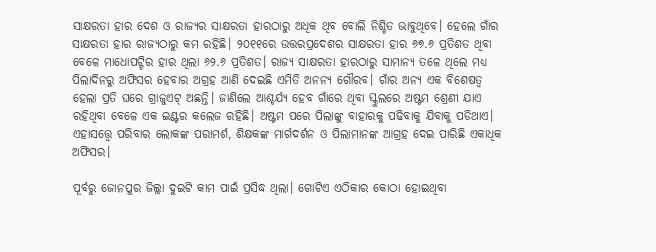ସାକ୍ଷରତା ହାର ଦେଶ ଓ ରାଜ୍ୟର ସାକ୍ଷରତା ହାରଠାରୁ ଅଧିକ ଥିବ ବୋଲି ନିଶ୍ଚିତ ଭାବୁଥିବେ। ହେଲେ ଗାଁର ସାକ୍ଷରତା ହାର ରାଜ୍ୟଠାରୁ କମ ରହିଛି। ୨୦୧୧ରେ ଉତ୍ତରପ୍ରଦେଶର ସାକ୍ଷରତା ହାର ୬୭.୬ ପ୍ରତିଶତ ଥିବା ବେଳେ ମାଧୋପଟ୍ଟିର ହାର ଥିଲା ୬୨.୬ ପ୍ରତିଶତ। ରାଜ୍ୟ ସାକ୍ଷରତା ହାରଠାରୁ ସାମାନ୍ୟ ତଳେ ଥିଲେ ମଧ୍ୟ ପିଲାଦିନରୁ ଅଫିସର ହେବାର ଅଗ୍ରହ ଆଣି ଦେଇଛି ଏମିତି ଅନନ୍ୟ ଗୌରବ। ଗାଁର ଅନ୍ୟ ଏକ ବିଶେଷତ୍ୱ ହେଲା ପ୍ରତି ଘରେ ଗ୍ରାଜୁଏଟ୍‌ ଅଛନ୍ତି। ଜାଣିଲେ ଆଶ୍ଚର୍ଯ୍ୟ ହେବ ଗାଁରେ ଥିବା ସ୍କୁଲରେ ଅଷ୍ଟମ ଶ୍ରେଣୀ ଯାଏ ରହିଥିବା ବେଳେ ଏକ ଇଣ୍ଟର କଲେଜ ରହିଛି। ଅଷ୍ଟମ ପରେ ପିଲାଙ୍କୁ ବାହାରକୁ ପଢିବାକୁ ଯିବାକୁ ପଡିଥାଏ। ଏହାସତ୍ତ୍ୱେ ପରିବାର ଲୋକଙ୍କ ପରାମର୍ଶ, ଶିକ୍ଷକଙ୍କ ମାର୍ଗଦର୍ଶନ ଓ ପିଲାମାନଙ୍କ ଆଗ୍ରହ ଦେଇ ପାରିଛି ଏକାଧିକ ଅଫିସର।

ପୂର୍ବରୁ ଜୋନପୁର ଜିଲ୍ଲା ଦୁଇଟି କାମ ପାଇଁ ପ୍ରସିଦ୍ଧ ଥିଲା। ଗୋଟିଏ ଏଠିକାର କୋଠା ହୋଇଥିବା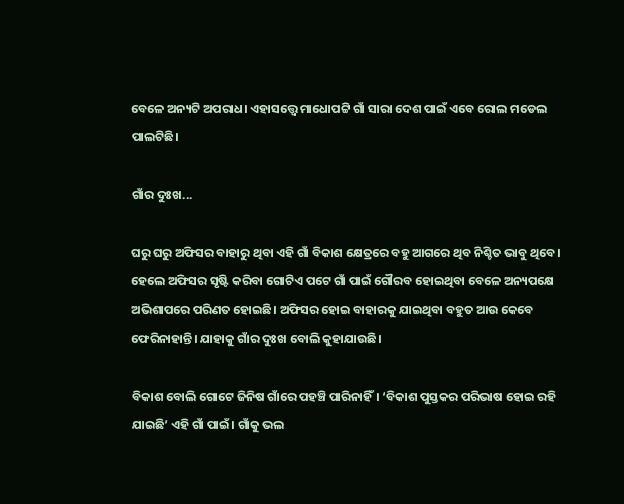ବେଳେ ଅନ୍ୟଟି ଅପରାଧ। ଏହାସତ୍ତ୍ୱେ ମାଧୋପଟ୍ଟି ଗାଁ ସାରା ଦେଶ ପାଇଁ ଏବେ ରୋଲ ମଡେଲ ପାଲଟିଛି।

ଗାଁର ଦୁଃଖ...

ଘରୁ ଘରୁ ଅଫିସର ବାହାରୁ ଥିବା ଏହି ଗାଁ ବିକାଶ କ୍ଷେତ୍ରରେ ବହୁ ଆଗରେ ଥିବ ନିଶ୍ଚିତ ଭାବୁ ଥିବେ। ହେଲେ ଅଫିସର ସୃଷ୍ଟି କରିବା ଗୋଟିଏ ପଟେ ଗାଁ ପାଇଁ ଗୌରବ ହୋଇଥିବା ବେଳେ ଅନ୍ୟପକ୍ଷେ ଅଭିଶାପରେ ପରିଣତ ହୋଇଛି। ଅଫିସର ହୋଇ ବାହାରକୁ ଯାଇଥିବା ବହୁତ ଆଉ କେବେ ଫେରିନାହାନ୍ତି। ଯାହାକୁ ଗାଁର ଦୁଃଖ ବୋଲି କୁହାଯାଉଛି।

ବିକାଶ ବୋଲି ଗୋଟେ ଜିନିଷ ଗାଁରେ ପହଞ୍ଚି ପାରିନାହିଁ। ‘ବିକାଶ ପୁସ୍ତକର ପରିଭାଷ ହୋଇ ରହି ଯାଇଛି’ ଏହି ଗାଁ ପାଇଁ। ଗାଁକୁ ଭଲ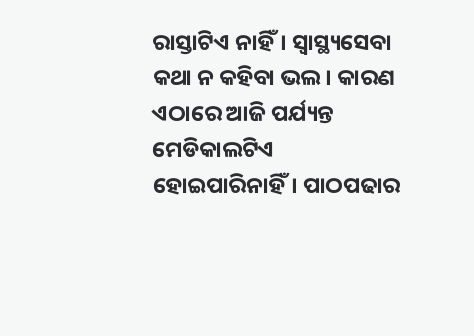ରାସ୍ତାଟିଏ ନାହିଁ। ସ୍ୱାସ୍ଥ୍ୟସେବା କଥା ନ କହିବା ଭଲ। କାରଣ ଏଠାରେ ଆଜି ପର୍ଯ୍ୟନ୍ତ ମେଡିକାଲଟିଏ ହୋଇପାରିନାହିଁ। ପାଠପଢାର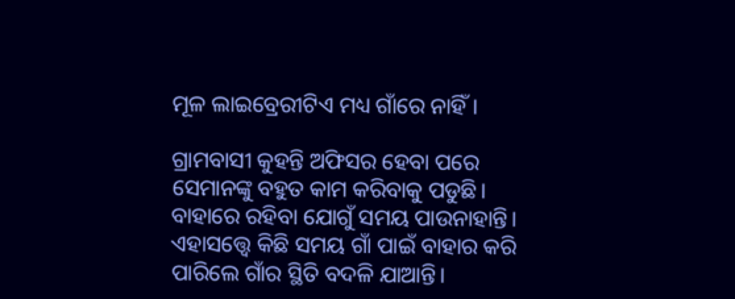ମୂଳ ଲାଇବ୍ରେରୀଟିଏ ମଧ୍ୟ ଗାଁରେ ନାହିଁ।

ଗ୍ରାମବାସୀ କୁହନ୍ତି ଅଫିସର ହେବା ପରେ ସେମାନଙ୍କୁ ବହୁତ କାମ କରିବାକୁ ପଡୁଛି। ବାହାରେ ରହିବା ଯୋଗୁଁ ସମୟ ପାଉନାହାନ୍ତି। ଏହାସତ୍ତ୍ୱେ କିଛି ସମୟ ଗାଁ ପାଇଁ ବାହାର କରି ପାରିଲେ ଗାଁର ସ୍ଥିତି ବଦଳି ଯାଆନ୍ତି।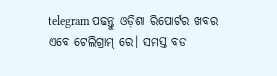telegram ପଢନ୍ତୁ ଓଡ଼ିଶା ରିପୋର୍ଟର ଖବର ଏବେ ଟେଲିଗ୍ରାମ୍ ରେ। ସମସ୍ତ ବଡ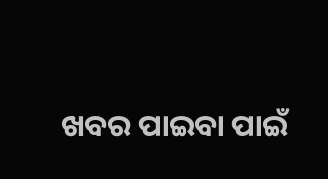ଖବର ପାଇବା ପାଇଁ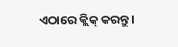ଏଠାରେ କ୍ଲିକ୍ କରନ୍ତୁ।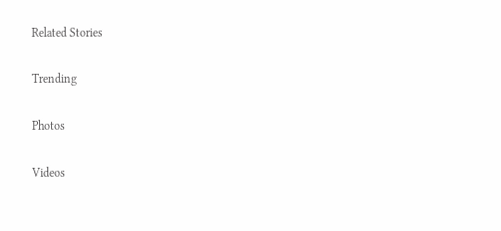Related Stories

Trending

Photos

Videos